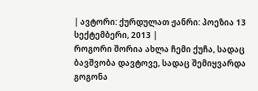| ავტორი: ქურდულათ ჟანრი: პოეზია 13 სექტემბერი, 2013 |
როგორი შორია ახლა ჩემი ქუჩა, სადაც ბავშვობა დავტოვე, სადაც შემიყვარდა გოგონა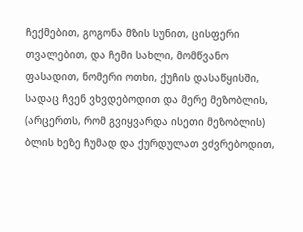ჩექმებით, გოგონა მზის სუნით, ცისფერი თვალებით, და ჩემი სახლი, მომწვანო ფასადით, ნომერი ოთხი, ქუჩის დასაწყისში, სადაც ჩვენ ვხვდებოდით და მერე მეზობლის, (არცერთს, რომ გვიყვარდა ისეთი მეზობლის) ბლის ხეზე ჩუმად და ქურდულათ ვძვრებოდით,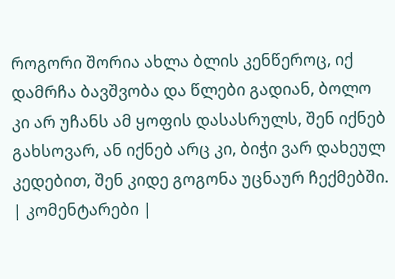როგორი შორია ახლა ბლის კენწეროც, იქ დამრჩა ბავშვობა და წლები გადიან, ბოლო კი არ უჩანს ამ ყოფის დასასრულს, შენ იქნებ გახსოვარ, ან იქნებ არც კი, ბიჭი ვარ დახეულ კედებით, შენ კიდე გოგონა უცნაურ ჩექმებში.
| კომენტარები |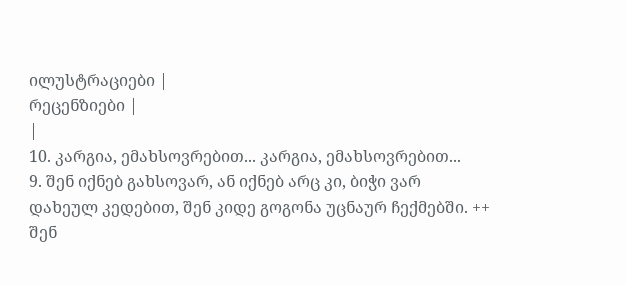ილუსტრაციები |
რეცენზიები |
|
10. კარგია, ემახსოვრებით... კარგია, ემახსოვრებით...
9. შენ იქნებ გახსოვარ, ან იქნებ არც კი, ბიჭი ვარ დახეულ კედებით, შენ კიდე გოგონა უცნაურ ჩექმებში. ++
შენ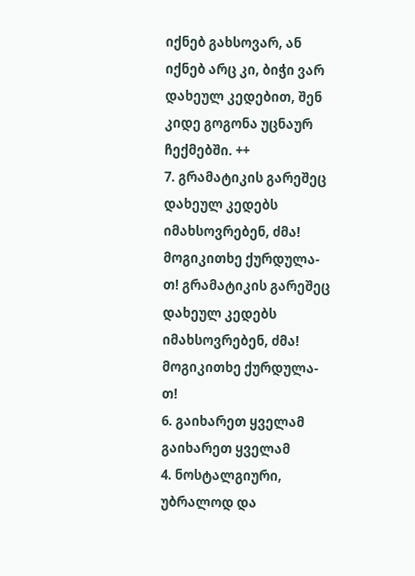იქნებ გახსოვარ, ან იქნებ არც კი, ბიჭი ვარ დახეულ კედებით, შენ კიდე გოგონა უცნაურ ჩექმებში. ++
7. გრამატიკის გარეშეც დახეულ კედებს იმახსოვრებენ, ძმა!
მოგიკითხე ქურდულა-თ! გრამატიკის გარეშეც დახეულ კედებს იმახსოვრებენ, ძმა!
მოგიკითხე ქურდულა-თ!
6. გაიხარეთ ყველამ გაიხარეთ ყველამ
4. ნოსტალგიური, უბრალოდ და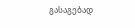გასაგებად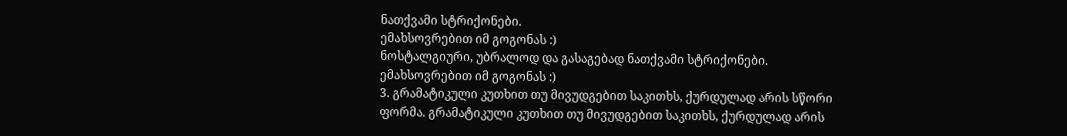ნათქვამი სტრიქონები.
ემახსოვრებით იმ გოგონას :)
ნოსტალგიური, უბრალოდ და გასაგებად ნათქვამი სტრიქონები.
ემახსოვრებით იმ გოგონას :)
3. გრამატიკული კუთხით თუ მივუდგებით საკითხს, ქურდულად არის სწორი ფორმა. გრამატიკული კუთხით თუ მივუდგებით საკითხს, ქურდულად არის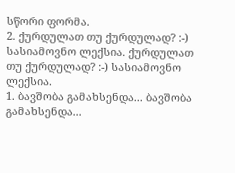სწორი ფორმა.
2. ქურდულათ თუ ქურდულად? :-) სასიამოვნო ლექსია. ქურდულათ თუ ქურდულად? :-) სასიამოვნო ლექსია.
1. ბავშობა გამახსენდა... ბავშობა გამახსენდა...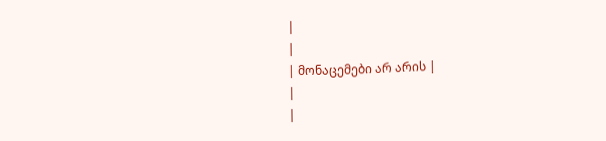|
|
| მონაცემები არ არის |
|
|